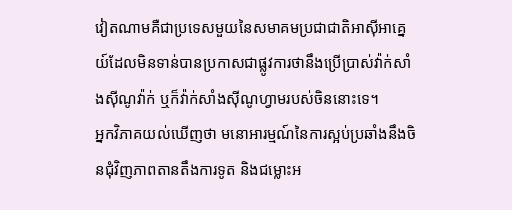វៀតណាមគឺជាប្រទេសមួយនៃសមាគមប្រជាជាតិអាស៊ីអាគ្នេយ៍ដែលមិនទាន់បានប្រកាសជាផ្លូវការថានឹងប្រើប្រាស់វ៉ាក់សាំងស៊ីណូវ៉ាក់ ឬក៏វ៉ាក់សាំងស៊ីណូហ្វាមរបស់ចិននោះទេ។
អ្នកវិភាគយល់ឃើញថា មនោអារម្មណ៍នៃការស្អប់ប្រឆាំងនឹងចិនជុំវិញភាពតានតឹងការទូត និងជម្លោះអ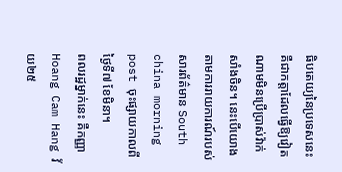ធិបតេយ្យនៃប្រទេសនេះ គឺជាកត្តាដែលធ្វើឱ្យវៀតណាមមិនប្រើប្រាស់វ៉ាក់សាំងចិន។ នេះបើយោងតាមការរាយការណ៍របស់សារព័ត៌មាន South china morning post ចុះផ្សាយកាលពីថ្ងៃទី៧ ខែមិនា។
ពលរដ្ឋម្នាក់នេះ គឺកញ្ញា Hoang Cam Hang វ័យ២៥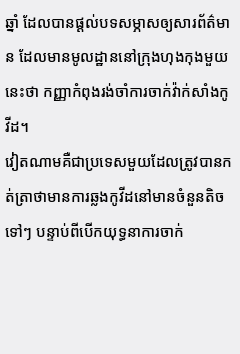ឆ្នាំ ដែលបានផ្ដល់បទសម្ភាសឲ្យសារព័ត៌មាន ដែលមានមូលដ្ឋាននៅក្រុងហុងកុងមួយនេះថា កញ្ញាកំពុងរង់ចាំការចាក់វ៉ាក់សាំងកូវីដ។
វៀតណាមគឺជាប្រទេសមួយដែលត្រូវបានកត់ត្រាថាមានការឆ្លងកូវីដនៅមានចំនួនតិចទៅៗ បន្ទាប់ពីបើកយុទ្ធនាការចាក់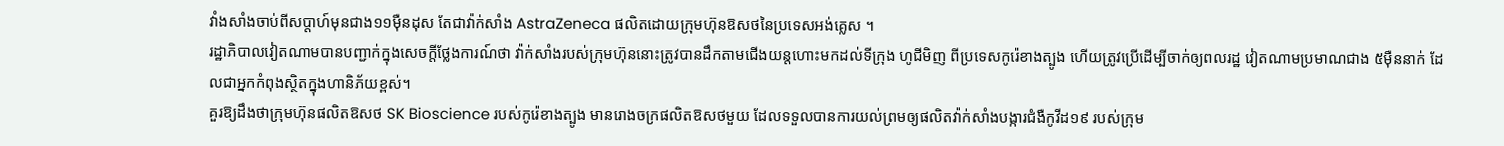វាំងសាំងចាប់ពីសប្ដាហ៍មុនជាង១១ម៉ឺនដុស តែជាវ៉ាក់សាំង AstraZeneca ផលិតដោយក្រុមហ៊ុនឱសថនៃប្រទេសអង់គ្លេស ។
រដ្ឋាភិបាលវៀតណាមបានបញ្ជាក់ក្នុងសេចក្តីថ្លែងការណ៍ថា វ៉ាក់សាំងរបស់ក្រុមហ៊ុននោះត្រូវបានដឹកតាមជើងយន្តហោះមកដល់ទីក្រុង ហូជីមិញ ពីប្រទេសកូរ៉េខាងត្បូង ហើយត្រូវប្រើដើម្បីចាក់ឲ្យពលរដ្ឋ វៀតណាមប្រមាណជាង ៥ម៉ឺននាក់ ដែលជាអ្នកកំពុងស្ថិតក្នុងហានិភ័យខ្ពស់។
គួរឱ្យដឹងថាក្រុមហ៊ុនផលិតឱសថ SK Bioscience របស់កូរ៉េខាងត្បូង មានរោងចក្រផលិតឱសថមួយ ដែលទទួលបានការយល់ព្រមឲ្យផលិតវ៉ាក់សាំងបង្ការជំងឺកូវីដ១៩ របស់ក្រុម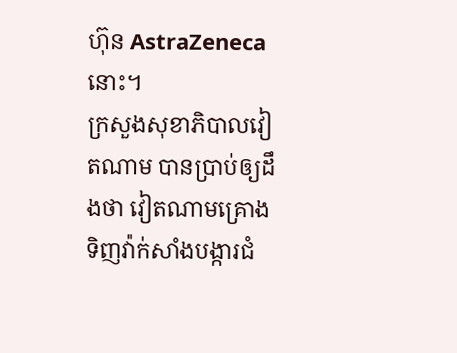ហ៊ុន AstraZeneca នោះ។
ក្រសួងសុខាភិបាលវៀតណាម បានប្រាប់ឲ្យដឹងថា វៀតណាមគ្រោង ទិញវ៉ាក់សាំងបង្ការជំ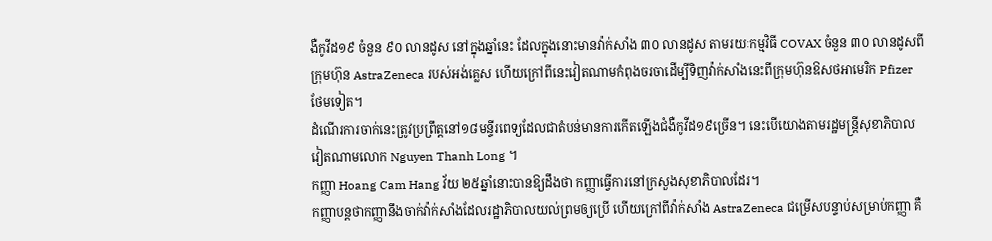ងឺកូវីដ១៩ ចំនួន ៩០ លានដូស នៅក្នុងឆ្នាំនេះ ដែលក្នុងនោះមានវ៉ាក់សាំង ៣០ លានដូស តាមរយៈកម្មវិធី COVAX ចំនួន ៣០ លានដូសពីក្រុមហ៊ុន AstraZeneca របស់អង់គ្លេស ហើយក្រៅពីនេះវៀតណាមកំពុងចរចាដើម្បីទិញវ៉ាក់សាំងនេះពីក្រុមហ៊ុនឱសថអាមេរិក Pfizer ថែមទៀត។
ដំណើរការចាក់នេះត្រូវប្រព្រឹត្តនៅ១៨មន្ទីរពេទ្យដែលជាតំបន់មានការកើតឡើងជំងឺកូវីដ១៩ច្រើន។ នេះបើយោងតាមរដ្ឋមន្រ្ដីសុខាភិបាល វៀតណាមលោក Nguyen Thanh Long ។
កញ្ញា Hoang Cam Hang វ័យ ២៥ឆ្នាំនោះបានឱ្យដឹងថា កញ្ញាធ្វើការនៅក្រសួងសុខាភិបាលដែរ។
កញ្ញាបន្តថាកញ្ញានឹងចាក់វ៉ាក់សាំងដែលរដ្ឋាភិបាលយល់ព្រមឲ្យប្រើ ហើយក្រៅពីវ៉ាក់សាំង AstraZeneca ជម្រើសបន្ទាប់សម្រាប់កញ្ញា គឺ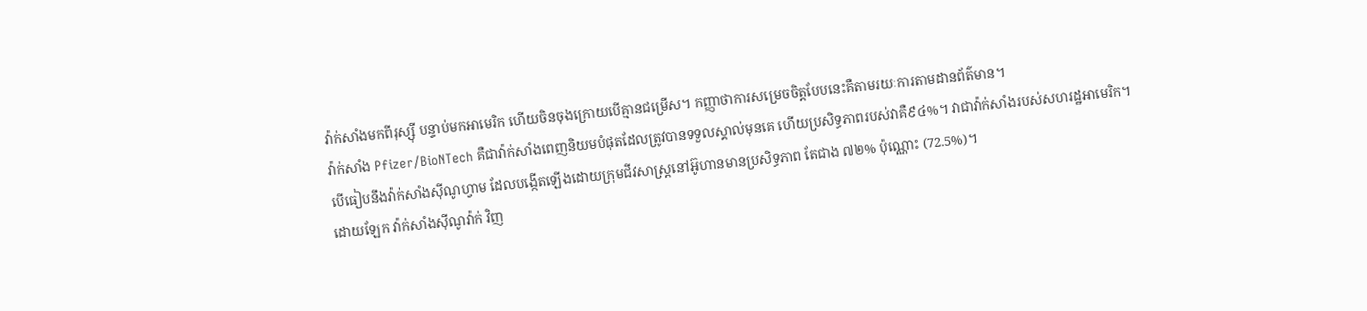វ៉ាក់សាំងមកពីរុស្ស៊ី បន្ទាប់មកអាមេរិក ហើយចិនចុងក្រោយបើគ្មានជម្រើស។ កញ្ញាថាការសម្រេចចិត្តបែបនេះគឺតាមរយៈការតាមដានព័ត៌មាន។
វ៉ាក់សាំង Pfizer/BioNTech គឺជាវ៉ាក់សាំងពេញនិយមបំផុតដែលត្រូវបានទទួលស្គាល់មុនគេ ហើយប្រសិទ្ធភាពរបស់វាគឺ៩៤%។ វាជាវ៉ាក់សាំងរបស់សហរដ្ឋអាមេរិក។
បើធៀបនឹងវ៉ាក់សាំងស៊ីណូហ្វាម ដែលបង្កើតឡើងដោយក្រុមជីវសាស្រ្ដនៅអ៊ូហានមានប្រសិទ្ធភាព តែជាង ៧២% ប៉ុណ្ណោះ (72.5%)។
ដោយឡែក វ៉ាក់សាំងស៊ីណូវ៉ាក់ វិញ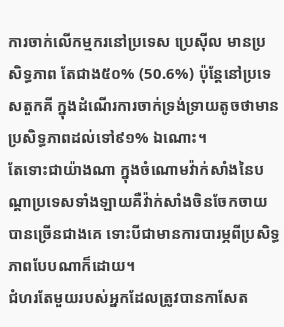ការចាក់លើកម្មករនៅប្រទេស ប្រេស៊ីល មានប្រសិទ្ធភាព តែជាង៥០% (50.6%) ប៉ុន្ដែនៅប្រទេសតួកគី ក្នុងដំណើរការចាក់ទ្រង់ទ្រាយតូចថាមានប្រសិទ្ធភាពដល់ទៅ៩១% ឯណោះ។
តែទោះជាយ៉ាងណា ក្នុងចំណោមវ៉ាក់សាំងនៃបណ្ដាប្រទេសទាំងឡាយគឺវ៉ាក់សាំងចិនចែកចាយបានច្រើនជាងគេ ទោះបីជាមានការបារម្ភពីប្រសិទ្ធភាពបែបណាក៏ដោយ។
ជំហរតែមួយរបស់អ្នកដែលត្រូវបានកាសែត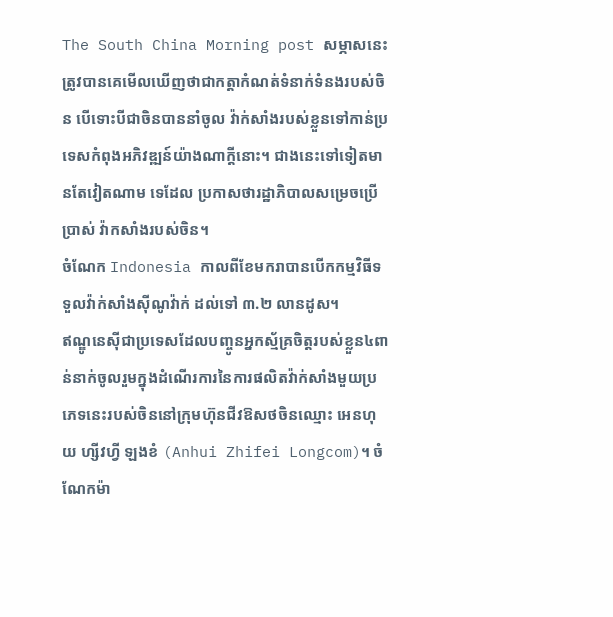The South China Morning post សម្ភាសនេះត្រូវបានគេមើលឃើញថាជាកត្តាកំណត់ទំនាក់ទំនងរបស់ចិន បើទោះបីជាចិនបាននាំចូល វ៉ាក់សាំងរបស់ខ្លួនទៅកាន់ប្រទេសកំពុងអភិវឌ្ឍន៍យ៉ាងណាក្តីនោះ។ ជាងនេះទៅទៀតមានតែវៀតណាម ទេដែល ប្រកាសថារដ្ឋាភិបាលសម្រេចប្រើប្រាស់ វ៉ាកសាំងរបស់ចិន។
ចំណែក Indonesia កាលពីខែមករាបានបើកកម្មវិធីទទួលវ៉ាក់សាំងស៊ីណូវ៉ាក់ ដល់ទៅ ៣.២ លានដូស។
ឥណ្ឌូនេស៊ីជាប្រទេសដែលបញ្ចូនអ្នកស្ម័គ្រចិត្តរបស់ខ្លួន៤ពាន់នាក់ចូលរួមក្នុងដំណើរការនៃការផលិតវ៉ាក់សាំងមួយប្រភេទនេះរបស់ចិននៅក្រុមហ៊ុនជីវឱសថចិនឈ្មោះ អេនហុយ ហ្សីវហ្វី ឡងខំ (Anhui Zhifei Longcom)។ ចំណែកម៉ា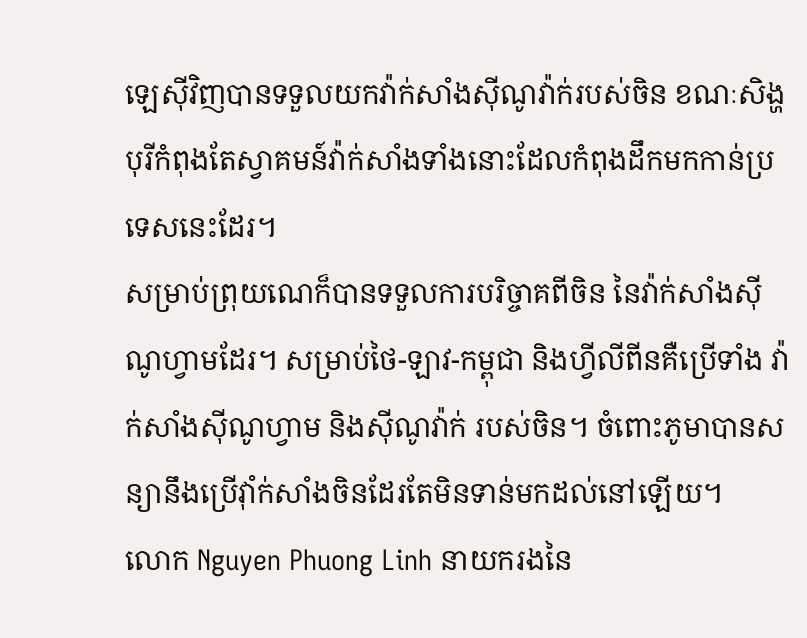ឡេស៊ីវិញបានទទួលយកវ៉ាក់សាំងស៊ីណូវ៉ាក់របស់ចិន ខណៈសិង្ហបុរីកំពុងតែស្វាគមន៍វ៉ាក់សាំងទាំងនោះដែលកំពុងដឹកមកកាន់ប្រទេសនេះដែរ។
សម្រាប់ព្រុយណេក៏បានទទួលការបរិច្ចាគពីចិន នៃវ៉ាក់សាំងស៊ីណូហ្វាមដែរ។ សម្រាប់ថៃ-ឡាវ-កម្ពុជា និងហ្វីលីពីនគឺប្រើទាំង វ៉ាក់សាំងស៊ីណូហ្វាម និងស៊ីណូវ៉ាក់ របស់ចិន។ ចំពោះភូមាបានសន្យានឹងប្រើវ៉ាំក់សាំងចិនដែរតែមិនទាន់មកដល់នៅឡើយ។
លោក Nguyen Phuong Linh នាយករងនៃ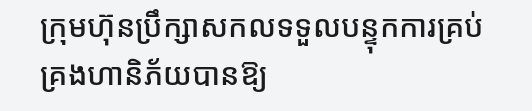ក្រុមហ៊ុនប្រឹក្សាសកលទទួលបន្ទុកការគ្រប់គ្រងហានិភ័យបានឱ្យ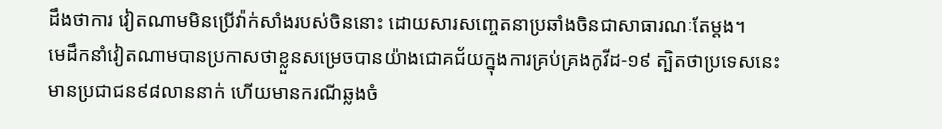ដឹងថាការ វៀតណាមមិនប្រើវ៉ាក់សាំងរបស់ចិននោះ ដោយសារសញ្ចេតនាប្រឆាំងចិនជាសាធារណៈតែម្ដង។
មេដឹកនាំវៀតណាមបានប្រកាសថាខ្លួនសម្រេចបានយ៉ាងជោគជ័យក្នុងការគ្រប់គ្រងកូវីដ-១៩ ត្បិតថាប្រទេសនេះមានប្រជាជន៩៨លាននាក់ ហើយមានករណីឆ្លងចំ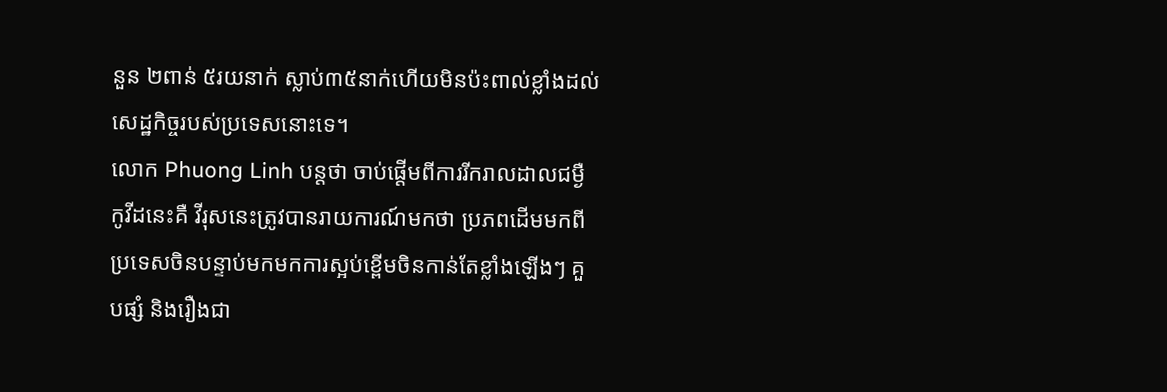នួន ២ពាន់ ៥រយនាក់ ស្លាប់៣៥នាក់ហើយមិនប៉ះពាល់ខ្លាំងដល់សេដ្ឋកិច្ចរបស់ប្រទេសនោះទេ។
លោក Phuong Linh បន្តថា ចាប់ផ្ដើមពីការរីករាលដាលជម្ងឺកូវីដនេះគឺ វីរុសនេះត្រូវបានរាយការណ៍មកថា ប្រភពដើមមកពីប្រទេសចិនបន្ទាប់មកមកការស្អប់ខ្ពើមចិនកាន់តែខ្លាំងឡើងៗ គួបផ្សំ និងរឿងជា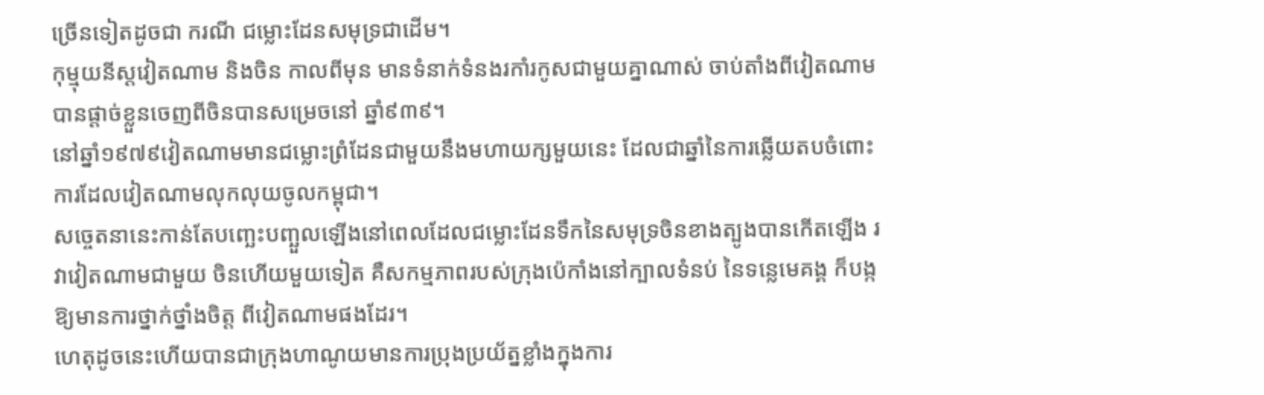ច្រើនទៀតដូចជា ករណី ជម្លោះដែនសមុទ្រជាដើម។
កុម្មុយនីស្ដវៀតណាម និងចិន កាលពីមុន មានទំនាក់ទំនងរកាំរកូសជាមួយគ្នាណាស់ ចាប់តាំងពីវៀតណាមបានផ្តាច់ខ្លួនចេញពីចិនបានសម្រេចនៅ ឆ្នាំ៩៣៩។
នៅឆ្នាំ១៩៧៩វៀតណាមមានជម្លោះព្រំដែនជាមួយនឹងមហាយក្សមួយនេះ ដែលជាឆ្នាំនៃការឆ្លើយតបចំពោះការដែលវៀតណាមលុកលុយចូលកម្ពុជា។
សច្ចេតនានេះកាន់តែបញ្ឆេះបញ្ឆួលឡើងនៅពេលដែលជម្លោះដែនទឹកនៃសមុទ្រចិនខាងត្បូងបានកើតឡើង រវាវៀតណាមជាមួយ ចិនហើយមួយទៀត គឺសកម្មភាពរបស់ក្រុងប៉េកាំងនៅក្បាលទំនប់ នៃទន្លេមេគង្គ ក៏បង្កឱ្យមានការថ្នាក់ថ្នាំងចិត្ត ពីវៀតណាមផងដែរ។
ហេតុដូចនេះហើយបានជាក្រុងហាណូយមានការប្រុងប្រយ័ត្នខ្លាំងក្នុងការ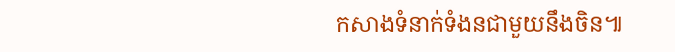កសាងទំនាក់ទំងនជាមួយនឹងចិន៕